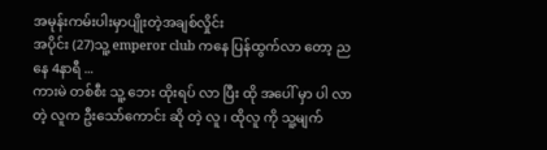အမုန်းကမ်းပါးမှာပျိုးတဲ့အချစ်လှိုင်း
အပိုင်း (27)သူ့ emperor club ကနေ ပြန်ထွက်လာ တော့ ညနေ 4နာရီ ...
ကားမဲ တစ်စီး သူ့ ဘေး ထိုးရပ် လာ ပြီး ထို အပေါ် မှာ ပါ လာ တဲ့ လူက ဦးသော်ကောင်း ဆို တဲ့ လူ ၊ ထိုလူ ကို သူ့မျက်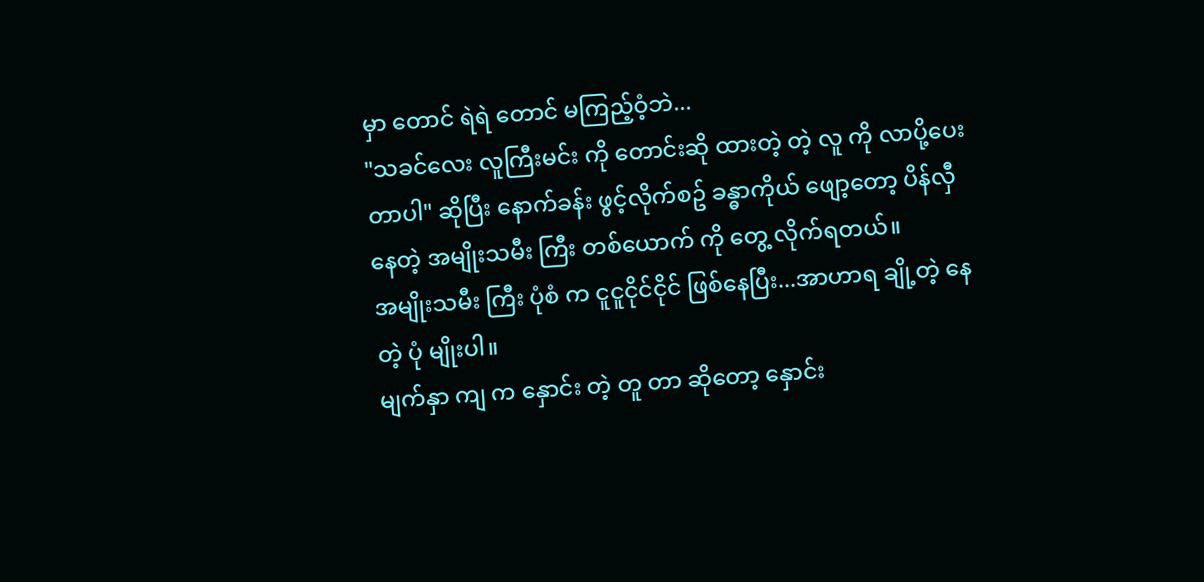မှာ တောင် ရဲရဲ တောင် မကြည့်ဝံ့ဘဲ...
"သခင်လေး လူကြီးမင်း ကို တောင်းဆို ထားတဲ့ တဲ့ လူ ကို လာပို့ပေး တာပါ" ဆိုပြီး နောက်ခန်း ဖွင့်လိုက်စဥ် ခန္ဓာကိုယ် ဖျော့တော့ ပိန်လှီ နေတဲ့ အမျိုးသမီး ကြီး တစ်ယောက် ကို တွေ့ လိုက်ရတယ်။
အမျိုးသမီး ကြီး ပုံစံ က ငူငူငိုင်ငိုင် ဖြစ်နေပြီး...အာဟာရ ချို့တဲ့ နေတဲ့ ပုံ မျိုးပါ။
မျက်နှာ ကျ က နှောင်း တဲ့ တူ တာ ဆိုတော့ နှောင်း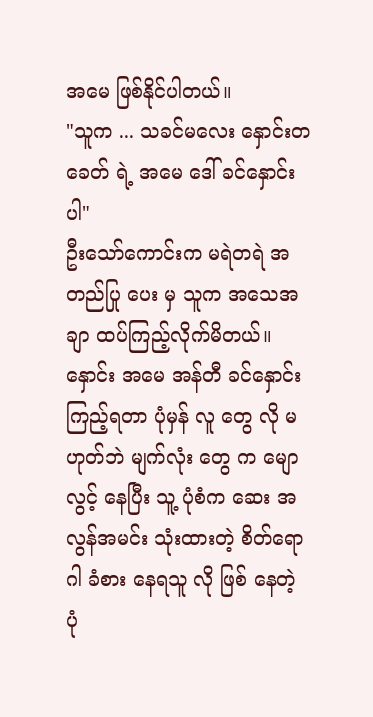အမေ ဖြစ်နိုင်ပါတယ်။
"သူက ... သခင်မလေး နှောင်းတခေတ် ရဲ့ အမေ ဒေါ် ခင်နှောင်း ပါ"
ဦးသော်ကောင်းက မရဲတရဲ အတည်ပြု ပေး မှ သူက အသေအချာ ထပ်ကြည့်လိုက်မိတယ်။
နှောင်း အမေ အန်တီ ခင်နှောင်း ကြည့်ရတာ ပုံမှန် လူ တွေ လို မဟုတ်ဘဲ မျက်လုံး တွေ က မျောလွင့် နေပြီး သူ့ ပုံစံက ဆေး အလွန်အမင်း သုံးထားတဲ့ စိတ်ရောဂါ ခံစား နေရသူ လို ဖြစ် နေတဲ့ ပုံ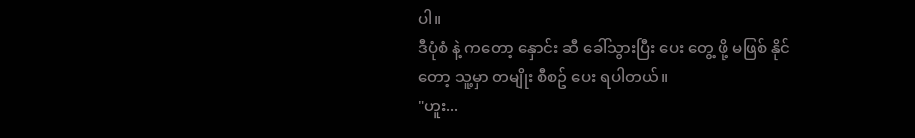ပါ။
ဒီပုံစံ နဲ့ ကတော့ နှောင်း ဆီ ခေါ်သွားပြီး ပေး တွေ့ ဖို့ မဖြစ် နိုင်တော့ သူ့မှာ တမျိုး စီစဥ် ပေး ရပါတယ်။
"ဟူး...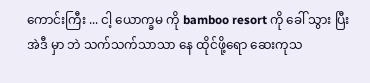ကောင်းကြီး ... ငါ့ ယောက္ခမ ကို bamboo resort ကို ခေါ် သွား ပြီး အဲဒီ မှာ ဘဲ သက်သက်သာသာ နေ ထိုင်ဖို့ရော ဆေးကုသ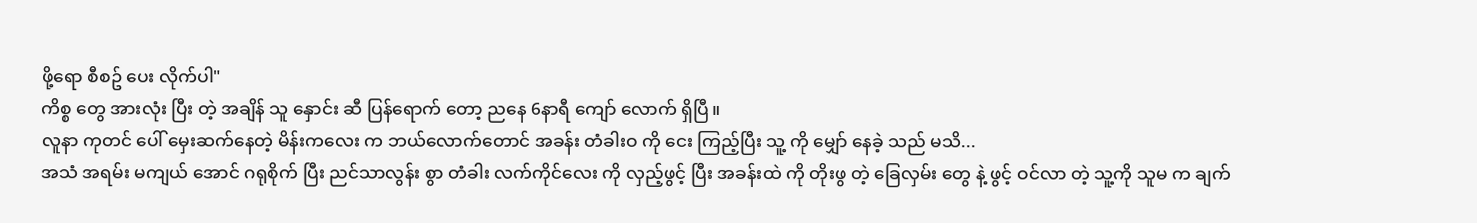ဖို့ရော စီစဥ် ပေး လိုက်ပါ"
ကိစ္စ တွေ အားလုံး ပြီး တဲ့ အချိန် သူ နှောင်း ဆီ ပြန်ရောက် တော့ ညနေ 6နာရီ ကျော် လောက် ရှိပြီ။
လူနာ ကုတင် ပေါ် မှေးဆက်နေတဲ့ မိန်းကလေး က ဘယ်လောက်တောင် အခန်း တံခါးဝ ကို ငေး ကြည့်ပြီး သူ့ ကို မျှော် နေခဲ့ သည် မသိ...
အသံ အရမ်း မကျယ် အောင် ဂရုစိုက် ပြီး ညင်သာလွန်း စွာ တံခါး လက်ကိုင်လေး ကို လှည့်ဖွင့် ပြီး အခန်းထဲ ကို တိုးဖွ တဲ့ ခြေလှမ်း တွေ နဲ့ ဖွင့် ဝင်လာ တဲ့ သူ့ကို သူမ က ချက်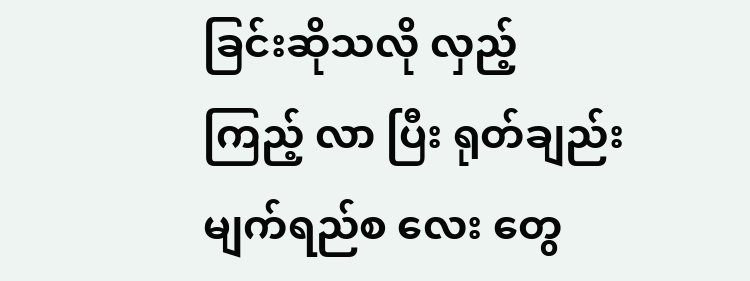ခြင်းဆိုသလို လှည့် ကြည့် လာ ပြီး ရုတ်ချည်း မျက်ရည်စ လေး တွေ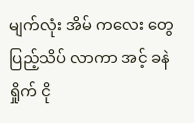မျက်လုံး အိမ် ကလေး တွေ ပြည့်သိပ် လာကာ အင့် ခနဲ ရှိုက် ငို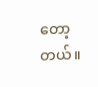တော့တယ်။